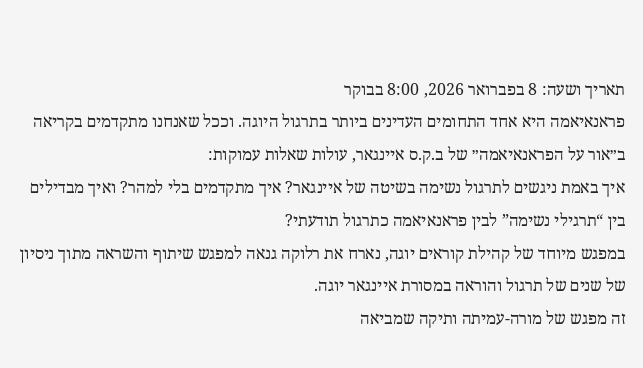תאריך ושעה: 8 בפברואר 2026, 8:00 בבוקר
פראנאיאמה היא אחד התחומים העדינים ביותר בתרגול היוגה. וככל שאנחנו מתקדמים בקריאה ב״אור על הפראנאיאמה״ של ב.ק.ס איינגאר, עולות שאלות עמוקות:
איך באמת ניגשים לתרגול נשימה בשיטה של איינגאר? איך מתקדמים בלי למהר? ואיך מבדילים בין “תרגילי נשימה” לבין פראנאיאמה כתרגול תודעתי?
במפגש מיוחד של קהילת קוראים יוגה, נארח את רלוקה גנאה למפגש שיתוף והשראה מתוך ניסיון של שנים של תרגול והוראה במסורת איינגאר יוגה.
זה מפגש של מורה-עמיתה ותיקה שמביאה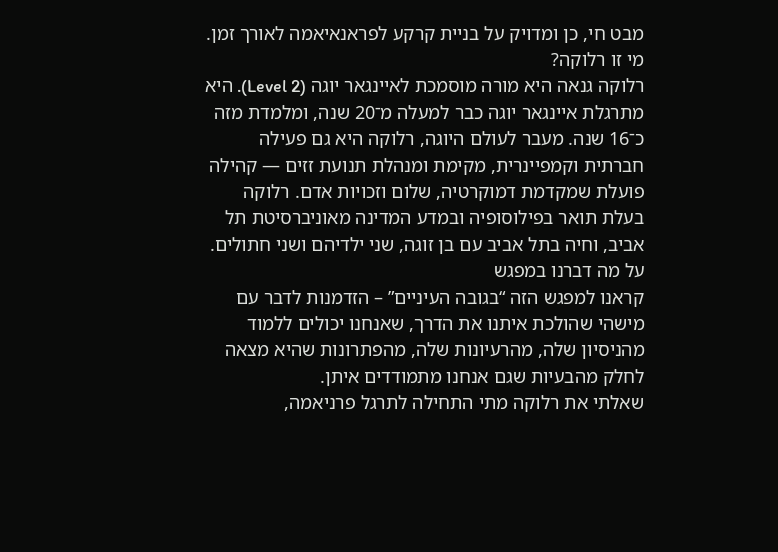מבט חי, כן ומדויק על בניית קרקע לפראנאיאמה לאורך זמן.
מי זו רלוקה?
רלוקה גנאה היא מורה מוסמכת לאיינגאר יוגה (Level 2). היא מתרגלת איינגאר יוגה כבר למעלה מ־20 שנה, ומלמדת מזה כ־16 שנה. מעבר לעולם היוגה, רלוקה היא גם פעילה חברתית וקמפיינרית, מקימת ומנהלת תנועת זזים — קהילה פועלת שמקדמת דמוקרטיה, שלום וזכויות אדם. רלוקה בעלת תואר בפילוסופיה ובמדע המדינה מאוניברסיטת תל אביב, וחיה בתל אביב עם בן זוגה, שני ילדיהם ושני חתולים.
על מה דברנו במפגש
קראנו למפגש הזה “בגובה העיניים” – הזדמנות לדבר עם מישהי שהולכת איתנו את הדרך, שאנחנו יכולים ללמוד מהניסיון שלה, מהרעיונות שלה, מהפתרונות שהיא מצאה לחלק מהבעיות שגם אנחנו מתמודדים איתן.
שאלתי את רלוקה מתי התחילה לתרגל פרניאמה,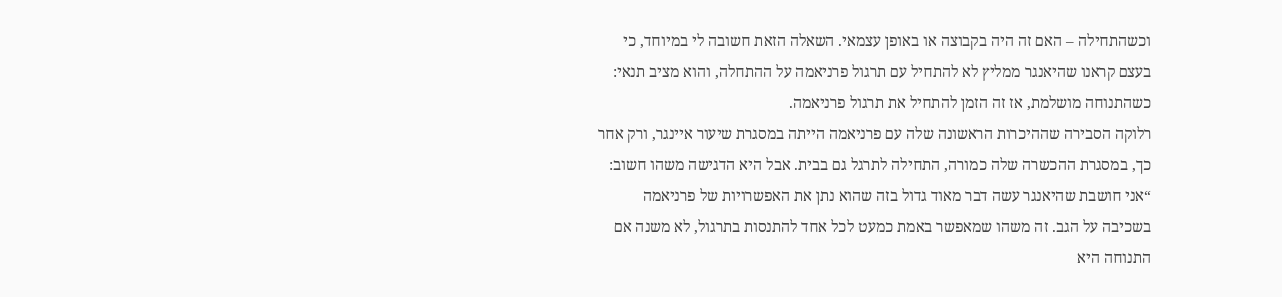וכשהתחילה – האם זה היה בקבוצה או באופן עצמאי. השאלה הזאת חשובה לי במיוחד, כי בעצם קראנו שהיאנגר ממליץ לא להתחיל עם תרגול פרניאמה על ההתחלה, והוא מציב תנאי: כשהתנוחה מושלמת, אז זה הזמן להתחיל את תרגול פרניאמה.
רלוקה הסבירה שההיכרות הראשונה שלה עם פרניאמה הייתה במסגרת שיעור איינגר, ורק אחר כך, במסגרת ההכשרה שלה כמורה, התחילה לתרגל גם בבית. אבל היא הדגישה משהו חשוב: “אני חושבת שהיאנגר עשה דבר מאוד גדול בזה שהוא נתן את האפשרויות של פרניאמה בשכיבה על הגב. זה משהו שמאפשר באמת כמעט לכל אחד להתנסות בתרגול, לא משנה אם התנוחה היא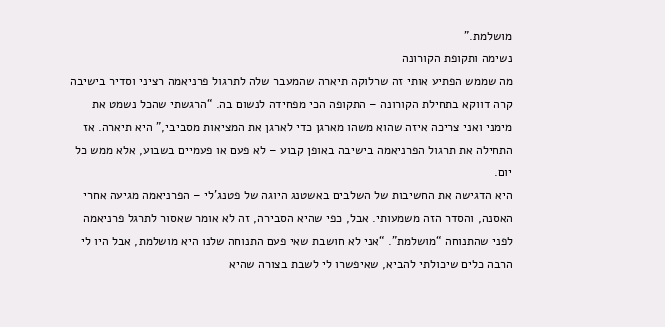מושלמת.”
נשימה ותקופת הקורונה
מה שממש הפתיע אותי זה שרלוקה תיארה שהמעבר שלה לתרגול פרניאמה רציני וסדיר בישיבה קרה דווקא בתחילת הקורונה – התקופה הכי מפחידה לנשום בה. “הרגשתי שהכל נשמט את מימני ואני צריכה איזה שהוא משהו מארגן כדי לארגן את המציאות מסביבי,” היא תיארה. אז התחילה את תרגול הפרניאמה בישיבה באופן קבוע – לא פעם או פעמיים בשבוע, אלא ממש כל יום.
היא הדגישה את החשיבות של השלבים באשטנג היוגה של פטנג’לי – הפרניאמה מגיעה אחרי האסנה, והסדר הזה משמעותי. אבל, כפי שהיא הסבירה, זה לא אומר שאסור לתרגל פרניאמה לפני שהתנוחה “מושלמת”. “אני לא חושבת שאי פעם התנוחה שלנו היא מושלמת, אבל היו לי הרבה כלים שיכולתי להביא, שאיפשרו לי לשבת בצורה שהיא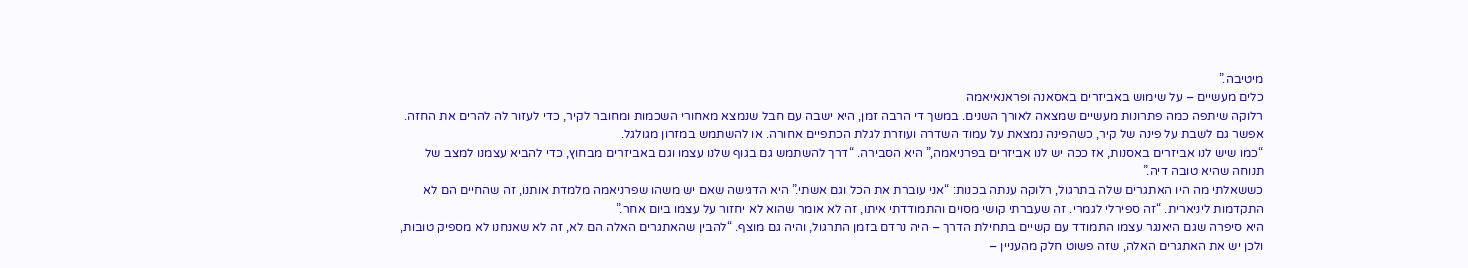מיטיבה.”
כלים מעשיים – על שימוש באביזרים באסאנה ופראנאיאמה
רלוקה שיתפה כמה פתרונות מעשיים שמצאה לאורך השנים. במשך די הרבה זמן, היא ישבה עם חבל שנמצא מאחורי השכמות ומחובר לקיר, כדי לעזור לה להרים את החזה. אפשר גם לשבת על פינה של קיר, כשהפינה נמצאת על עמוד השדרה ועוזרת לגלת הכתפיים אחורה. או להשתמש במזרון מגולגל.
“כמו שיש לנו אביזרים באסנות, אז ככה יש לנו אביזרים בפרניאמה,” היא הסבירה. “דרך להשתמש גם בגוף שלנו עצמו וגם באביזרים מבחוץ, כדי להביא עצמנו למצב של תנוחה שהיא טובה דיה.”
כששאלתי מה היו האתגרים שלה בתרגול, רלוקה ענתה בכנות: “אני עוברת את הכל וגם אשתי.” היא הדגישה שאם יש משהו שפרניאמה מלמדת אותנו, זה שהחיים הם לא התקדמות ליניארית. “זה ספירלי לגמרי. זה שעברתי קושי מסוים והתמודדתי איתו, זה לא אומר שהוא לא יחזור על עצמו ביום אחר.”
היא סיפרה שגם היאנגר עצמו התמודד עם קשיים בתחילת הדרך – היה נרדם בזמן התרגול, והיה גם מוצף. “להבין שהאתגרים האלה הם לא, זה לא שאנחנו לא מספיק טובות, ולכן יש את האתגרים האלה, שזה פשוט חלק מהעניין –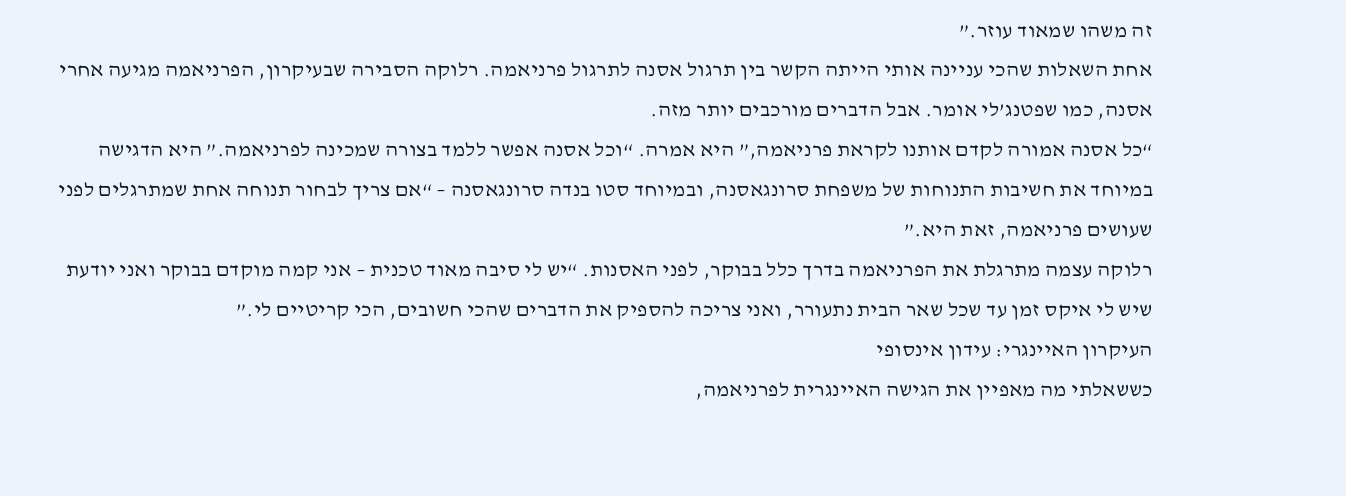זה משהו שמאוד עוזר.”
אחת השאלות שהכי עניינה אותי הייתה הקשר בין תרגול אסנה לתרגול פרניאמה. רלוקה הסבירה שבעיקרון, הפרניאמה מגיעה אחרי אסנה, כמו שפטנג’לי אומר. אבל הדברים מורכבים יותר מזה.
“כל אסנה אמורה לקדם אותנו לקראת פרניאמה,” היא אמרה. “וכל אסנה אפשר ללמד בצורה שמכינה לפרניאמה.” היא הדגישה במיוחד את חשיבות התנוחות של משפחת סרונגאסנה, ובמיוחד סטו בנדה סרונגאסנה – “אם צריך לבחור תנוחה אחת שמתרגלים לפני שעושים פרניאמה, זאת היא.”
רלוקה עצמה מתרגלת את הפרניאמה בדרך כלל בבוקר, לפני האסנות. “יש לי סיבה מאוד טכנית – אני קמה מוקדם בבוקר ואני יודעת שיש לי איקס זמן עד שכל שאר הבית נתעורר, ואני צריכה להספיק את הדברים שהכי חשובים, הכי קריטיים לי.”
העיקרון האיינגרי: עידון אינסופי
כששאלתי מה מאפיין את הגישה האיינגרית לפרניאמה,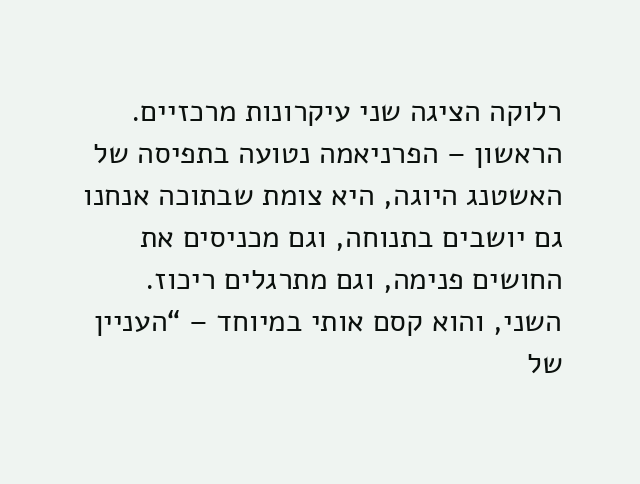רלוקה הציגה שני עיקרונות מרכזיים. הראשון – הפרניאמה נטועה בתפיסה של האשטנג היוגה, היא צומת שבתוכה אנחנו גם יושבים בתנוחה, וגם מכניסים את החושים פנימה, וגם מתרגלים ריכוז.
השני, והוא קסם אותי במיוחד – “העניין של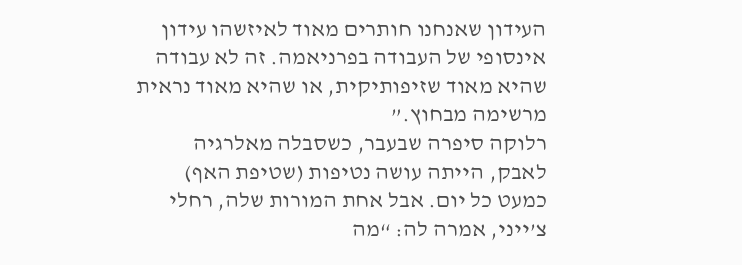העידון שאנחנו חותרים מאוד לאיזשהו עידון אינסופי של העבודה בפרניאמה. זה לא עבודה שהיא מאוד שזיפותיקית, או שהיא מאוד נראית מרשימה מבחוץ.”
רלוקה סיפרה שבעבר, כשסבלה מאלרגיה לאבק, הייתה עושה נטיפות (שטיפת האף) כמעט כל יום. אבל אחת המורות שלה, רחלי צ’ייני, אמרה לה: “מה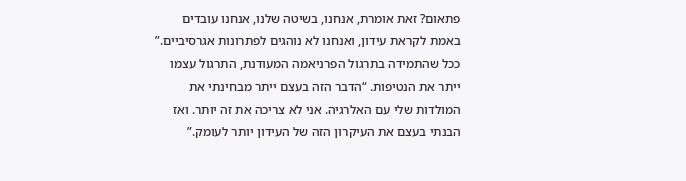פתאום? זאת אומרת, אנחנו, בשיטה שלנו, אנחנו עובדים באמת לקראת עידון, ואנחנו לא נוהגים לפתרונות אגרסיביים.”
ככל שהתמידה בתרגול הפרניאמה המעודנת, התרגול עצמו ייתר את הנטיפות. “הדבר הזה בעצם ייתר מבחינתי את המולדות שלי עם האלרגיה. אני לא צריכה את זה יותר. ואז הבנתי בעצם את העיקרון הזה של העידון יותר לעומק.”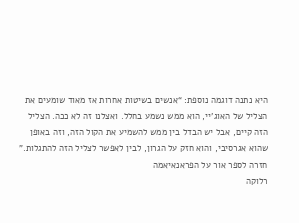היא נתנה דוגמה נוספת: “אנשים בשיטות אחרות אז מאוד שומעים את הצליל של האוג’יי, הוא ממש נשמע בחלל. ואצלנו זה לא ככה. הצליל הזה קיים, אבל יש הבדל בין ממש להשמיע את הקול הזה, וזה באופן שהוא אגרסיבי, והוא חזק על הגרון, לבין לאפשר לצליל הזה להתגלות.”
חזרה לספר אור על הפראנאיאמה
רלוקה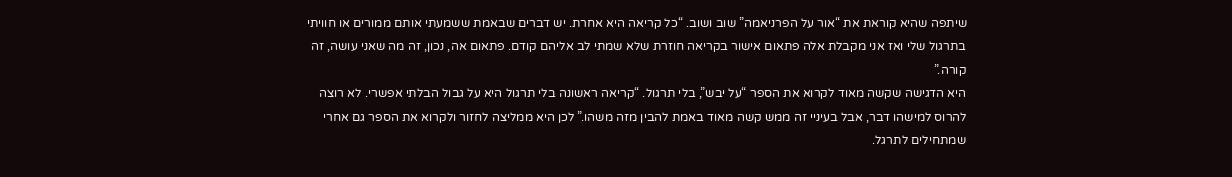שיתפה שהיא קוראת את “אור על הפרניאמה” שוב ושוב. “כל קריאה היא אחרת. יש דברים שבאמת ששמעתי אותם ממורים או חוויתי בתרגול שלי ואז אני מקבלת אלה פתאום אישור בקריאה חוזרת שלא שמתי לב אליהם קודם. פתאום אה, נכון, זה מה שאני עושה, זה קורה.”
היא הדגישה שקשה מאוד לקרוא את הספר “על יבש”, בלי תרגול. “קריאה ראשונה בלי תרגול היא על גבול הבלתי אפשרי. לא רוצה להרוס למישהו דבר, אבל בעיניי זה ממש קשה מאוד באמת להבין מזה משהו.” לכן היא ממליצה לחזור ולקרוא את הספר גם אחרי שמתחילים לתרגל.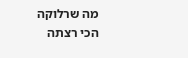מה שרלוקה הכי רצתה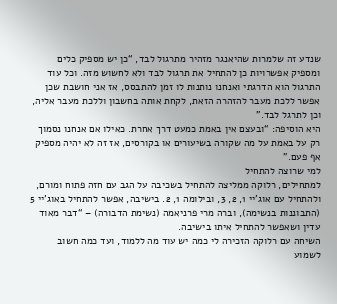שנדע זה שלמרות שהיאנגר מזהיר מתרגול לבד, “כן יש מספיק כלים ומספיק אפשרויות כן להתחיל את תרגול לבד ולא לחשוש מזה. וכל עוד התרגול הוא הדרגתי ואנחנו נותנות לו זמן להתבסס, אז אני חושבת שכן אפשר ללכת מעבר להזהרה הזאת, לקחת אותה בחשבון וללכת מעבר אליה, וכן לתרגל לבד.”
היא הוסיפה: “ובעצם אין באמת כמעט דרך אחרת. כאילו אם אנחנו נסמוך רק על באמת על מה שקורה בשיעורים או בקורסים, אז זה לא יהיה מספיק אף פעם.”
למי שרוצה להתחיל
למתחילים, רלוקה ממליצה להתחיל בשכיבה על הגב עם חזה פתוח ומורם, ולהתחיל עם אוג’יי 1, 2, 3, ובילומה 1, 2. בישיבה, אפשר להתחיל באוג’יי 5 (התבוננות בנשימה), וברה מרי פרניאמה (נשימת הדבורה) – “דבר מאוד עדין ושאפשר להתחיל איתו בישיבה.
השיחה עם רלוקה הזכירה לי כמה יש עוד מה ללמוד, ועד כמה חשוב לשמוע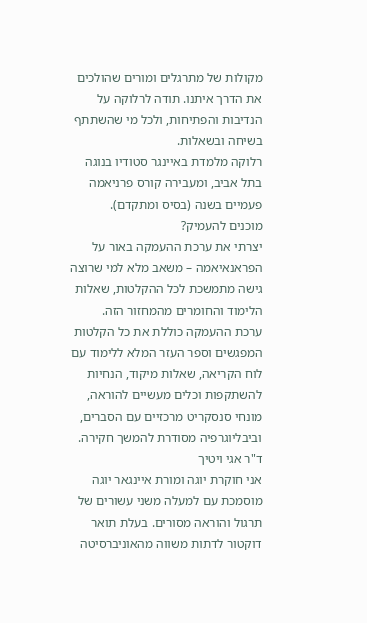מקולות של מתרגלים ומורים שהולכים את הדרך איתנו. תודה לרלוקה על הנדיבות והפתיחות, ולכל מי שהשתתף בשיחה ובשאלות.
רלוקה מלמדת באיינגר סטודיו בנוגה בתל אביב, ומעבירה קורס פרניאמה פעמיים בשנה (בסיס ומתקדם).
מוכנים להעמיק?
יצרתי את ערכת ההעמקה באור על הפראנאיאמה – משאב מלא למי שרוצה גישה מתמשכת לכל ההקלטות, שאלות הלימוד והחומרים מהמחזור הזה.
ערכת ההעמקה כוללת את כל הקלטות המפגשים וספר העזר המלא ללימוד עם לוח הקריאה, שאלות מיקוד, הנחיות להשתקפות וכלים מעשיים להוראה, מונחי סנסקריט מרכזיים עם הסברים, וביבליוגרפיה מסודרת להמשך חקירה.
ד"ר אגי ויטיך
אני חוקרת יוגה ומורת איינגאר יוגה מוסמכת עם למעלה משני עשורים של תרגול והוראה מסורים. בעלת תואר דוקטור לדתות משווה מהאוניברסיטה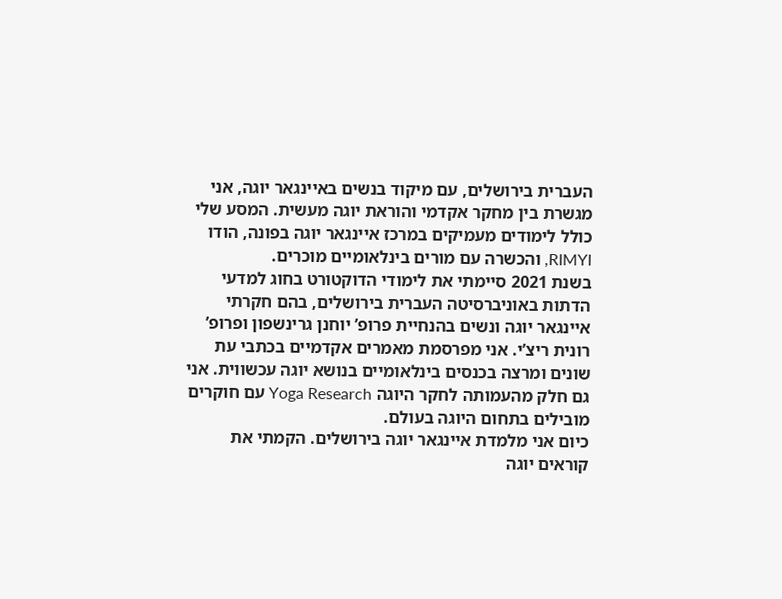העברית בירושלים, עם מיקוד בנשים באיינגאר יוגה, אני מגשרת בין מחקר אקדמי והוראת יוגה מעשית. המסע שלי כולל לימודים מעמיקים במרכז איינגאר יוגה בפונה, הודו RIMYI, והכשרה עם מורים בינלאומיים מוכרים.
בשנת 2021 סיימתי את לימודי הדוקטורט בחוג למדעי הדתות באוניברסיטה העברית בירושלים, בהם חקרתי איינגאר יוגה ונשים בהנחיית פרופ’ יוחנן גרינשפון ופרופ’ רונית ריצ’י. אני מפרסמת מאמרים אקדמיים בכתבי עת שונים ומרצה בכנסים בינלאומיים בנושא יוגה עכשווית. אני גם חלק מהעמותה לחקר היוגה Yoga Research עם חוקרים מובילים בתחום היוגה בעולם.
כיום אני מלמדת איינגאר יוגה בירושלים. הקמתי את קוראים יוגה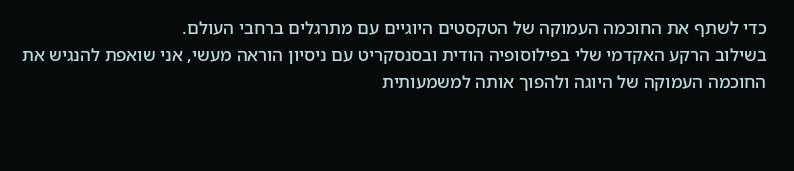כדי לשתף את החוכמה העמוקה של הטקסטים היוגיים עם מתרגלים ברחבי העולם.
בשילוב הרקע האקדמי שלי בפילוסופיה הודית ובסנסקריט עם ניסיון הוראה מעשי, אני שואפת להנגיש את החוכמה העמוקה של היוגה ולהפוך אותה למשמעותית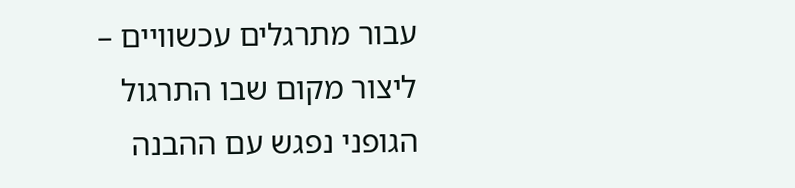עבור מתרגלים עכשוויים – ליצור מקום שבו התרגול הגופני נפגש עם ההבנה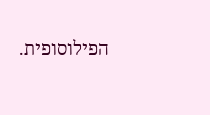הפילוסופית.